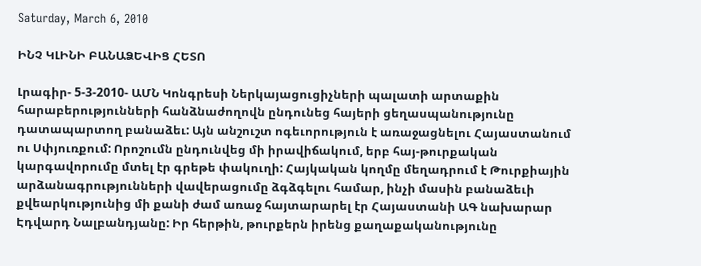Saturday, March 6, 2010

ԻՆՉ ԿԼԻՆԻ ԲԱՆԱՁԵՎԻՑ ՀԵՏՈ

Լրագիր- 5-3-2010- ԱՄՆ Կոնգրեսի Ներկայացուցիչների պալատի արտաքին հարաբերությունների հանձնաժողովն ընդունեց հայերի ցեղասպանությունը դատապարտող բանաձեւ: Այն անշուշտ ոգեւորություն է առաջացնելու Հայաստանում ու Սփյուռքում: Որոշումն ընդունվեց մի իրավիճակում, երբ հայ-թուրքական կարգավորումը մտել էր գրեթե փակուղի: Հայկական կողմը մեղադրում է Թուրքիային արձանագրությունների վավերացումը ձգձգելու համար, ինչի մասին բանաձեւի քվեարկությունից մի քանի ժամ առաջ հայտարարել էր Հայաստանի ԱԳ նախարար Էդվարդ Նալբանդյանը: Իր հերթին, թուրքերն իրենց քաղաքականությունը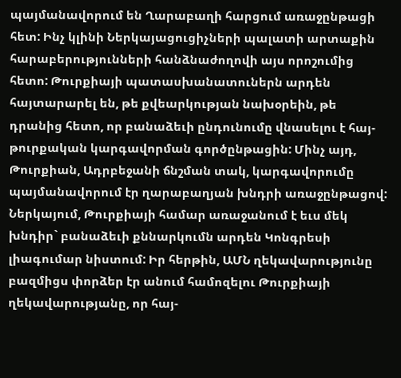պայմանավորում են Ղարաբաղի հարցում առաջընթացի հետ: Ինչ կլինի Ներկայացուցիչների պալատի արտաքին հարաբերությունների հանձնաժողովի այս որոշումից հետո: Թուրքիայի պատասխանատուներն արդեն հայտարարել են, թե քվեարկության նախօրեին, թե դրանից հետո, որ բանաձեւի ընդունումը վնասելու է հայ-թուրքական կարգավորման գործընթացին: Մինչ այդ, Թուրքիան, Ադրբեջանի ճնշման տակ, կարգավորումը պայմանավորում էր ղարաբաղյան խնդրի առաջընթացով: Ներկայում, Թուրքիայի համար առաջանում է եւս մեկ խնդիր` բանաձեւի քննարկումն արդեն Կոնգրեսի լիագումար նիստում: Իր հերթին, ԱՄՆ ղեկավարությունը բազմիցս փորձեր էր անում համոզելու Թուրքիայի ղեկավարությանը, որ հայ-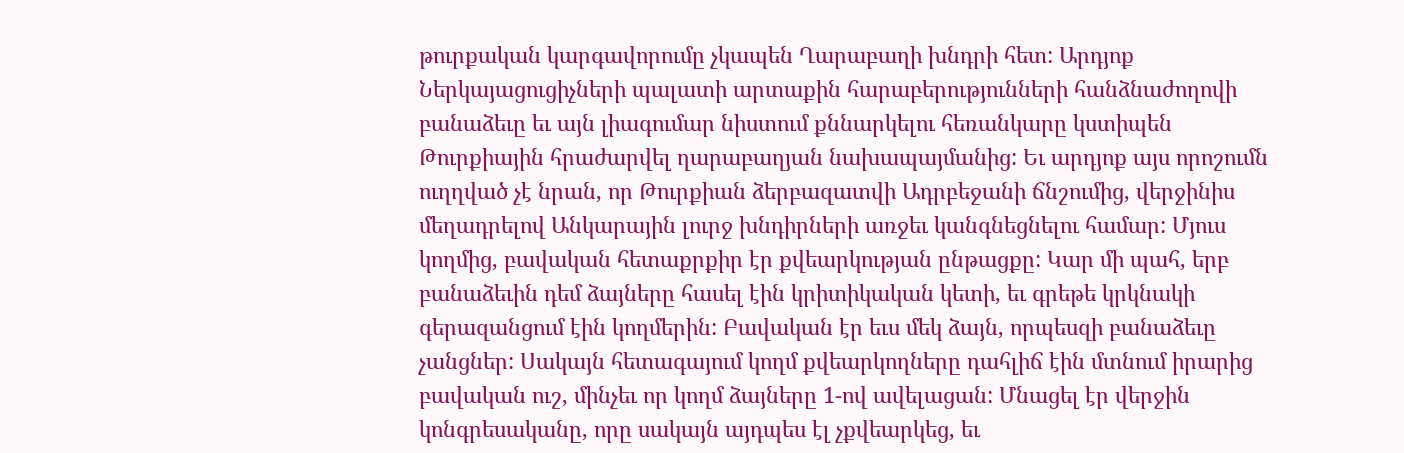թուրքական կարգավորումը չկապեն Ղարաբաղի խնդրի հետ: Արդյոք Ներկայացուցիչների պալատի արտաքին հարաբերությունների հանձնաժողովի բանաձեւը եւ այն լիագումար նիստում քննարկելու հեռանկարը կստիպեն Թուրքիային հրաժարվել ղարաբաղյան նախապայմանից: Եւ արդյոք այս որոշումն ուղղված չէ նրան, որ Թուրքիան ձերբազատվի Ադրբեջանի ճնշումից, վերջինիս մեղադրելով Անկարային լուրջ խնդիրների առջեւ կանգնեցնելու համար: Մյուս կողմից, բավական հետաքրքիր էր քվեարկության ընթացքը: Կար մի պահ, երբ բանաձեւին դեմ ձայները հասել էին կրիտիկական կետի, եւ գրեթե կրկնակի գերազանցում էին կողմերին: Բավական էր եւս մեկ ձայն, որպեսզի բանաձեւը չանցներ: Սակայն հետագայում կողմ քվեարկողները դահլիճ էին մտնում իրարից բավական ուշ, մինչեւ որ կողմ ձայները 1-ով ավելացան: Մնացել էր վերջին կոնգրեսականը, որը սակայն այդպես էլ չքվեարկեց, եւ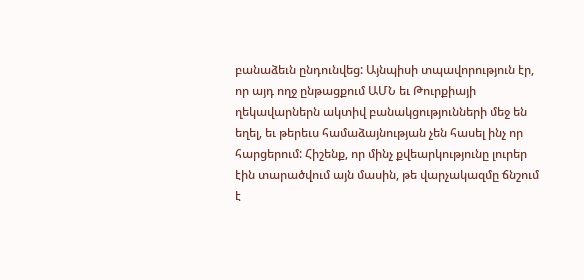բանաձեւն ընդունվեց: Այնպիսի տպավորություն էր, որ այդ ողջ ընթացքում ԱՄՆ եւ Թուրքիայի ղեկավարներն ակտիվ բանակցությունների մեջ են եղել, եւ թերեւս համաձայնության չեն հասել ինչ որ հարցերում: Հիշենք, որ մինչ քվեարկությունը լուրեր էին տարածվում այն մասին, թե վարչակազմը ճնշում է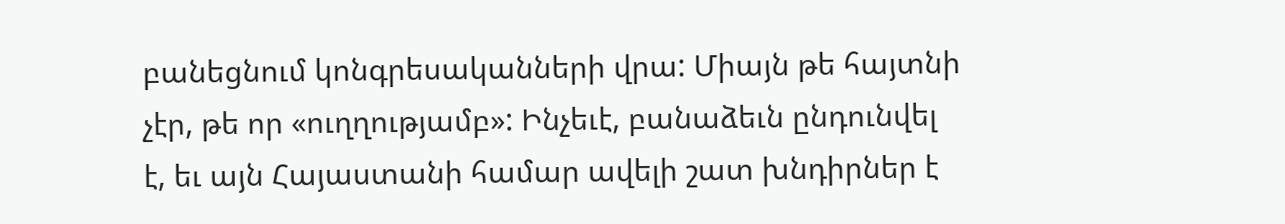բանեցնում կոնգրեսականների վրա: Միայն թե հայտնի չէր, թե որ «ուղղությամբ»: Ինչեւէ, բանաձեւն ընդունվել է, եւ այն Հայաստանի համար ավելի շատ խնդիրներ է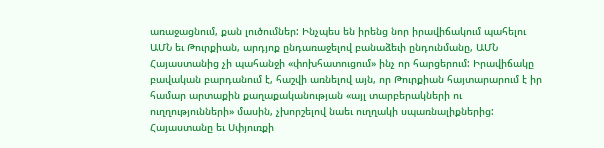առաջացնում, քան լուծումներ: Ինչպես են իրենց նոր իրավիճակում պահելու ԱՄՆ եւ Թուրքիան, արդյոք ընդառաջելով բանաձեւի ընդունմանը, ԱՄՆ Հայաստանից չի պահանջի «փոխհատուցում» ինչ որ հարցերում: Իրավիճակը բավական բարդանում է, հաշվի առնելով այն, որ Թուրքիան հայտարարում է իր համար արտաքին քաղաքականության «այլ տարբերակների ու ուղղությունների» մասին, չխորշելով նաեւ ուղղակի սպառնալիքներից: Հայաստանը եւ Սփյուռքի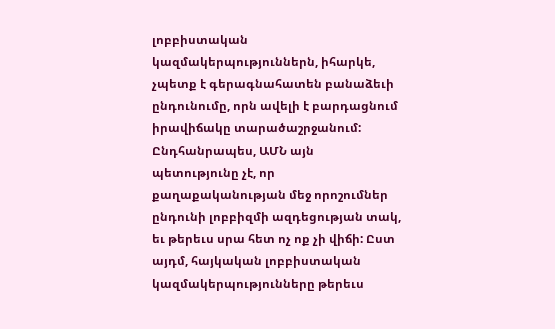լոբբիստական կազմակերպություններն, իհարկե, չպետք է գերագնահատեն բանաձեւի ընդունումը, որն ավելի է բարդացնում իրավիճակը տարածաշրջանում: Ընդհանրապես, ԱՄՆ այն պետությունը չէ, որ քաղաքականության մեջ որոշումներ ընդունի լոբբիզմի ազդեցության տակ, եւ թերեւս սրա հետ ոչ ոք չի վիճի: Ըստ այդմ, հայկական լոբբիստական կազմակերպությունները թերեւս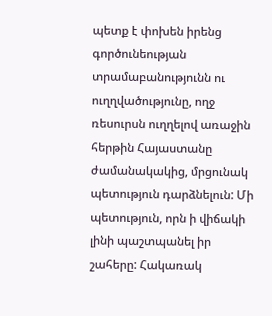պետք է փոխեն իրենց գործունեության տրամաբանությունն ու ուղղվածությունը, ողջ ռեսուրսն ուղղելով առաջին հերթին Հայաստանը ժամանակակից, մրցունակ պետություն դարձնելուն: Մի պետություն, որն ի վիճակի լինի պաշտպանել իր շահերը: Հակառակ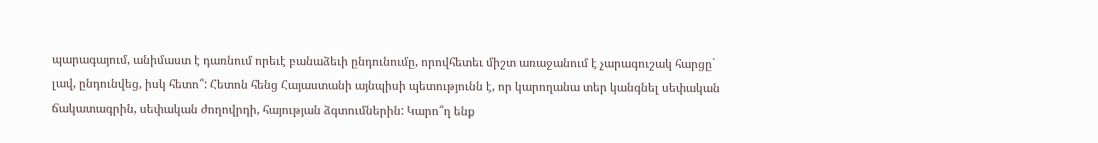պարագայում, անիմաստ է դառնում որեւէ բանաձեւի ընդունումը, որովհետեւ միշտ առաջանում է չարագուշակ հարցը` լավ, ընդունվեց, իսկ հետո՞: Հետոն հենց Հայաստանի այնպիսի պետությունն է, որ կարողանա տեր կանգնել սեփական ճակատագրին, սեփական ժողովրդի, հայության ձգտումներին: Կարո՞ղ ենք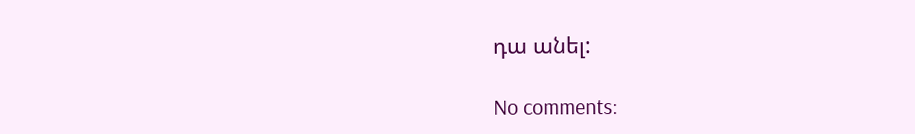դա անել:

No comments: